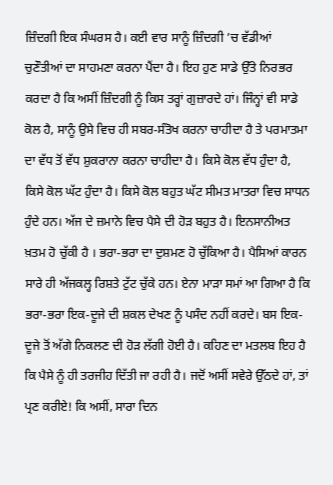ਜ਼ਿੰਦਗੀ ਇਕ ਸੰਘਰਸ ਹੈ। ਕਈ ਵਾਰ ਸਾਨੂੰ ਜ਼ਿੰਦਗੀ ’ਚ ਵੱਡੀਆਂ ਚੁਣੌਤੀਆਂ ਦਾ ਸਾਹਮਣਾ ਕਰਨਾ ਪੈਂਦਾ ਹੈ। ਇਹ ਹੁਣ ਸਾਡੇ ਉੱਤੇ ਨਿਰਭਰ ਕਰਦਾ ਹੈ ਕਿ ਅਸੀਂ ਜ਼ਿੰਦਗੀ ਨੂੰ ਕਿਸ ਤਰ੍ਹਾਂ ਗੁਜ਼ਾਰਦੇ ਹਾਂ। ਜਿੰਨ੍ਹਾਂ ਵੀ ਸਾਡੇ ਕੋਲ ਹੈ, ਸਾਨੂੰ ਉਸੇ ਵਿਚ ਹੀ ਸਬਰ-ਸੰਤੋਖ ਕਰਨਾ ਚਾਹੀਦਾ ਹੈ ਤੇ ਪਰਮਾਤਮਾ ਦਾ ਵੱਧ ਤੋਂ ਵੱਧ ਸ਼ੁਕਰਾਨਾ ਕਰਨਾ ਚਾਹੀਦਾ ਹੈ। ਕਿਸੇ ਕੋਲ ਵੱਧ ਹੁੰਦਾ ਹੈ, ਕਿਸੇ ਕੋਲ ਘੱਟ ਹੁੰਦਾ ਹੈ। ਕਿਸੇ ਕੋਲ ਬਹੁਤ ਘੱਟ ਸੀਮਤ ਮਾਤਰਾ ਵਿਚ ਸਾਧਨ ਹੁੰਦੇ ਹਨ। ਅੱਜ ਦੇ ਜ਼ਮਾਨੇ ਵਿਚ ਪੈਸੇ ਦੀ ਹੋੜ ਬਹੁਤ ਹੈ। ਇਨਸਾਨੀਅਤ ਖ਼ਤਮ ਹੋ ਚੁੱਕੀ ਹੈ । ਭਰਾ-ਭਰਾ ਦਾ ਦੁਸ਼ਮਣ ਹੋ ਚੁੱਕਿਆ ਹੈ। ਪੈਸਿਆਂ ਕਾਰਨ ਸਾਰੇ ਹੀ ਅੱਜਕਲ੍ਹ ਰਿਸ਼ਤੇ ਟੁੱਟ ਚੁੱਕੇ ਹਨ। ਏਨਾ ਮਾੜਾ ਸਮਾਂ ਆ ਗਿਆ ਹੈ ਕਿ ਭਰਾ-ਭਰਾ ਇਕ-ਦੂਜੇ ਦੀ ਸ਼ਕਲ ਦੇਖਣ ਨੂੰ ਪਸੰਦ ਨਹੀਂ ਕਰਦੇ। ਬਸ ਇਕ-ਦੂਜੇ ਤੋਂ ਅੱਗੇ ਨਿਕਲਣ ਦੀ ਹੋੜ ਲੱਗੀ ਹੋਈ ਹੈ। ਕਹਿਣ ਦਾ ਮਤਲਬ ਇਹ ਹੈ ਕਿ ਪੈਸੇ ਨੂੰ ਹੀ ਤਰਜੀਹ ਦਿੱਤੀ ਜਾ ਰਹੀ ਹੈ। ਜਦੋਂ ਅਸੀਂ ਸਵੇਰੇ ਉੱਠਦੇ ਹਾਂ, ਤਾਂ ਪ੍ਰਣ ਕਰੀਏ! ਕਿ ਅਸੀਂ, ਸਾਰਾ ਦਿਨ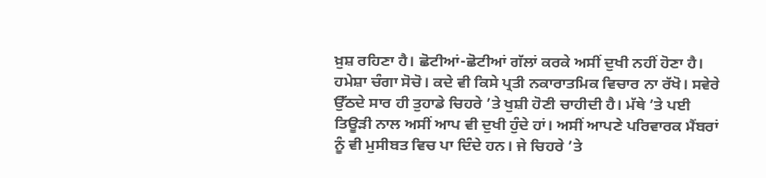ਖ਼ੁਸ਼ ਰਹਿਣਾ ਹੈ। ਛੋਟੀਆਂ-ਛੋਟੀਆਂ ਗੱਲਾਂ ਕਰਕੇ ਅਸੀਂ ਦੁਖੀ ਨਹੀਂ ਹੋਣਾ ਹੈ। ਹਮੇਸ਼ਾ ਚੰਗਾ ਸੋਚੋ। ਕਦੇ ਵੀ ਕਿਸੇ ਪ੍ਰਤੀ ਨਕਾਰਾਤਮਿਕ ਵਿਚਾਰ ਨਾ ਰੱਖੋ। ਸਵੇਰੇ ਉੱਠਦੇ ਸਾਰ ਹੀ ਤੁਹਾਡੇ ਚਿਹਰੇ ’ਤੇ ਖੁਸ਼ੀ ਹੋਣੀ ਚਾਹੀਦੀ ਹੈ। ਮੱਥੇ ’ਤੇ ਪਈ ਤਿਊੜੀ ਨਾਲ ਅਸੀਂ ਆਪ ਵੀ ਦੁਖੀ ਹੁੰਦੇ ਹਾਂ। ਅਸੀਂ ਆਪਣੇ ਪਰਿਵਾਰਕ ਮੈਂਬਰਾਂ ਨੂੰ ਵੀ ਮੁਸੀਬਤ ਵਿਚ ਪਾ ਦਿੰਦੇ ਹਨ। ਜੇ ਚਿਹਰੇ ’ਤੇ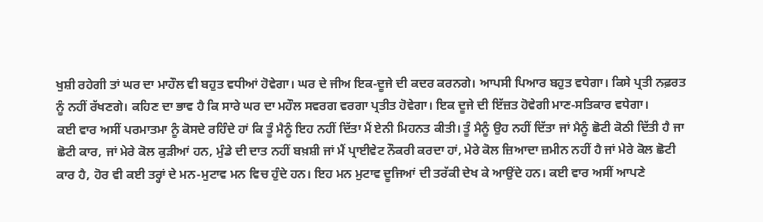ਖੁਸ਼ੀ ਰਹੇਗੀ ਤਾਂ ਘਰ ਦਾ ਮਾਹੌਲ ਵੀ ਬਹੁਤ ਵਧੀਆਂ ਹੋਵੇਗਾ। ਘਰ ਦੇ ਜੀਅ ਇਕ-ਦੂਜੇ ਦੀ ਕਦਰ ਕਰਨਗੇ। ਆਪਸੀ ਪਿਆਰ ਬਹੁਤ ਵਧੇਗਾ। ਕਿਸੇ ਪ੍ਰਤੀ ਨਫ਼ਰਤ ਨੂੰ ਨਹੀਂ ਰੱਖਣਗੇ। ਕਹਿਣ ਦਾ ਭਾਵ ਹੈ ਕਿ ਸਾਰੇ ਘਰ ਦਾ ਮਹੌਲ ਸਵਰਗ ਵਰਗਾ ਪ੍ਰਤੀਤ ਹੋਵੇਗਾ। ਇਕ ਦੂਜੇ ਦੀ ਇੱਜ਼ਤ ਹੋਵੇਗੀ ਮਾਣ-ਸਤਿਕਾਰ ਵਧੇਗਾ।
ਕਈ ਵਾਰ ਅਸੀਂ ਪਰਮਾਤਮਾ ਨੂੰ ਕੋਸਦੇ ਰਹਿੰਦੇ ਹਾਂ ਕਿ ਤੂੰ ਮੈਨੂੰ ਇਹ ਨਹੀਂ ਦਿੱਤਾ ਮੈਂ ਏਨੀ ਮਿਹਨਤ ਕੀਤੀ। ਤੂੰ ਮੈਨੂੰ ਉਹ ਨਹੀਂ ਦਿੱਤਾ ਜਾਂ ਮੈਨੂੰ ਛੋਟੀ ਕੋਠੀ ਦਿੱਤੀ ਹੈ ਜਾ ਛੋਟੀ ਕਾਰ, ਜਾਂ ਮੇਰੇ ਕੋਲ ਕੁੜੀਆਂ ਹਨ, ਮੁੰਡੇ ਦੀ ਦਾਤ ਨਹੀਂ ਬਖ਼ਸ਼ੀ ਜਾਂ ਮੈਂ ਪ੍ਰਾਈਵੇਟ ਨੌਕਰੀ ਕਰਦਾ ਹਾਂ, ਮੇਰੇ ਕੋਲ ਜ਼ਿਆਦਾ ਜ਼ਮੀਨ ਨਹੀਂ ਹੈ ਜਾਂ ਮੇਰੇ ਕੋਲ ਛੋਟੀ ਕਾਰ ਹੈ, ਹੋਰ ਵੀ ਕਈ ਤਰ੍ਹਾਂ ਦੇ ਮਨ-ਮੁਟਾਵ ਮਨ ਵਿਚ ਹੁੰਦੇ ਹਨ। ਇਹ ਮਨ ਮੁਟਾਵ ਦੂਜਿਆਂ ਦੀ ਤਰੱਕੀ ਦੇਖ ਕੇ ਆਉਂਦੇ ਹਨ। ਕਈ ਵਾਰ ਅਸੀਂ ਆਪਣੇ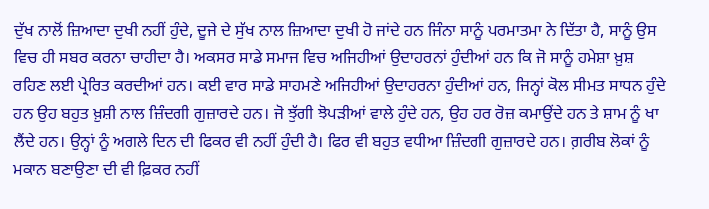ਦੁੱਖ ਨਾਲੋਂ ਜ਼ਿਆਦਾ ਦੁਖੀ ਨਹੀਂ ਹੁੰਦੇ, ਦੂਜੇ ਦੇ ਸੁੱਖ ਨਾਲ ਜ਼ਿਆਦਾ ਦੁਖੀ ਹੋ ਜਾਂਦੇ ਹਨ ਜਿੰਨਾ ਸਾਨੂੰ ਪਰਮਾਤਮਾ ਨੇ ਦਿੱਤਾ ਹੈ, ਸਾਨੂੰ ਉਸ ਵਿਚ ਹੀ ਸਬਰ ਕਰਨਾ ਚਾਹੀਦਾ ਹੈ। ਅਕਸਰ ਸਾਡੇ ਸਮਾਜ ਵਿਚ ਅਜਿਹੀਆਂ ਉਦਾਹਰਨਾਂ ਹੁੰਦੀਆਂ ਹਨ ਕਿ ਜੋ ਸਾਨੂੰ ਹਮੇਸ਼ਾ ਖ਼ੁਸ਼ ਰਹਿਣ ਲਈ ਪ੍ਰੇਰਿਤ ਕਰਦੀਆਂ ਹਨ। ਕਈ ਵਾਰ ਸਾਡੇ ਸਾਹਮਣੇ ਅਜਿਹੀਆਂ ਉਦਾਹਰਨਾ ਹੁੰਦੀਆਂ ਹਨ, ਜਿਨ੍ਹਾਂ ਕੋਲ ਸੀਮਤ ਸਾਧਨ ਹੁੰਦੇ ਹਨ ਉਹ ਬਹੁਤ ਖ਼ੁਸ਼ੀ ਨਾਲ ਜ਼ਿੰਦਗੀ ਗੁਜ਼ਾਰਦੇ ਹਨ। ਜੋ ਝੁੱਗੀ ਝੋਪੜੀਆਂ ਵਾਲੇ ਹੁੰਦੇ ਹਨ, ਉਹ ਹਰ ਰੋਜ਼ ਕਮਾਉਂਦੇ ਹਨ ਤੇ ਸ਼ਾਮ ਨੂੰ ਖਾ ਲੈਂਦੇ ਹਨ। ਉਨ੍ਹਾਂ ਨੂੰ ਅਗਲੇ ਦਿਨ ਦੀ ਫਿਕਰ ਵੀ ਨਹੀਂ ਹੁੰਦੀ ਹੈ। ਫਿਰ ਵੀ ਬਹੁਤ ਵਧੀਆ ਜ਼ਿੰਦਗੀ ਗੁਜ਼ਾਰਦੇ ਹਨ। ਗ਼ਰੀਬ ਲੋਕਾਂ ਨੂੰ ਮਕਾਨ ਬਣਾਉਣਾ ਦੀ ਵੀ ਫ਼ਿਕਰ ਨਹੀਂ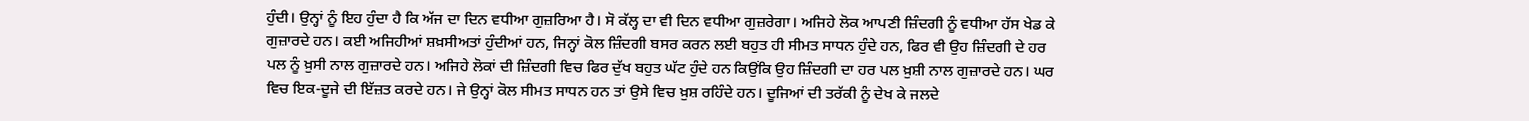ਹੁੰਦੀ। ਉਨ੍ਹਾਂ ਨੂੰ ਇਹ ਹੁੰਦਾ ਹੈ ਕਿ ਅੱਜ ਦਾ ਦਿਨ ਵਧੀਆ ਗੁਜ਼ਰਿਆ ਹੈ। ਸੋ ਕੱਲ੍ਹ ਦਾ ਵੀ ਦਿਨ ਵਧੀਆ ਗੁਜ਼ਰੇਗਾ। ਅਜਿਹੇ ਲੋਕ ਆਪਣੀ ਜ਼ਿੰਦਗੀ ਨੂੰ ਵਧੀਆ ਹੱਸ ਖੇਡ ਕੇ ਗੁਜ਼ਾਰਦੇ ਹਨ। ਕਈ ਅਜਿਹੀਆਂ ਸ਼ਖ਼ਸੀਅਤਾਂ ਹੁੰਦੀਆਂ ਹਨ, ਜਿਨ੍ਹਾਂ ਕੋਲ ਜ਼ਿੰਦਗੀ ਬਸਰ ਕਰਨ ਲਈ ਬਹੁਤ ਹੀ ਸੀਮਤ ਸਾਧਨ ਹੁੰਦੇ ਹਨ, ਫਿਰ ਵੀ ਉਹ ਜ਼ਿੰਦਗੀ ਦੇ ਹਰ ਪਲ ਨੂੰ ਖ਼ੁਸੀ ਨਾਲ ਗੁਜ਼ਾਰਦੇ ਹਨ। ਅਜਿਹੇ ਲੋਕਾਂ ਦੀ ਜ਼ਿੰਦਗੀ ਵਿਚ ਫਿਰ ਦੁੱਖ ਬਹੁਤ ਘੱਟ ਹੁੰਦੇ ਹਨ ਕਿਉਂਕਿ ਉਹ ਜ਼ਿੰਦਗੀ ਦਾ ਹਰ ਪਲ ਖ਼ੁਸ਼ੀ ਨਾਲ ਗੁਜ਼ਾਰਦੇ ਹਨ। ਘਰ ਵਿਚ ਇਕ-ਦੂਜੇ ਦੀ ਇੱਜ਼ਤ ਕਰਦੇ ਹਨ। ਜੇ ਉਨ੍ਹਾਂ ਕੋਲ ਸੀਮਤ ਸਾਧਨ ਹਨ ਤਾਂ ਉਸੇ ਵਿਚ ਖ਼ੁਸ਼ ਰਹਿੰਦੇ ਹਨ। ਦੂਜਿਆਂ ਦੀ ਤਰੱਕੀ ਨੂੰ ਦੇਖ ਕੇ ਜਲਦੇ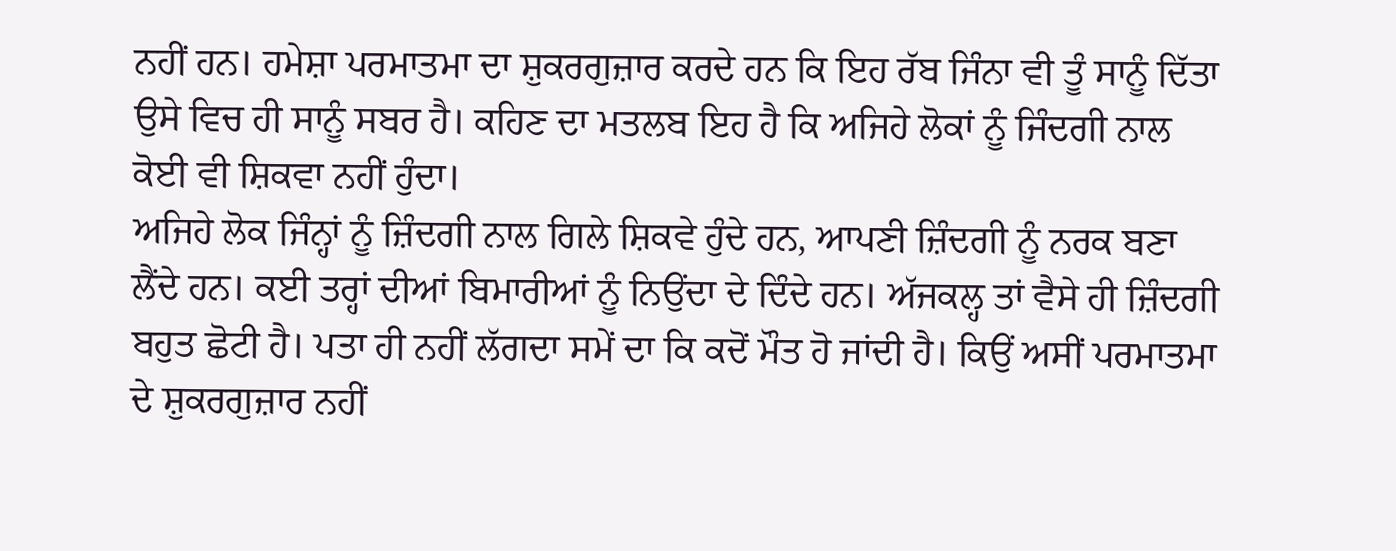ਨਹੀਂ ਹਨ। ਹਮੇਸ਼ਾ ਪਰਮਾਤਮਾ ਦਾ ਸ਼ੁਕਰਗੁਜ਼ਾਰ ਕਰਦੇ ਹਨ ਕਿ ਇਹ ਰੱਬ ਜਿੰਨਾ ਵੀ ਤੂੰ ਸਾਨੂੰ ਦਿੱਤਾ ਉਸੇ ਵਿਚ ਹੀ ਸਾਨੂੰ ਸਬਰ ਹੈ। ਕਹਿਣ ਦਾ ਮਤਲਬ ਇਹ ਹੈ ਕਿ ਅਜਿਹੇ ਲੋਕਾਂ ਨੂੰ ਜਿੰਦਗੀ ਨਾਲ ਕੋਈ ਵੀ ਸ਼ਿਕਵਾ ਨਹੀਂ ਹੁੰਦਾ।
ਅਜਿਹੇ ਲੋਕ ਜਿੰਨ੍ਹਾਂ ਨੂੰ ਜ਼ਿੰਦਗੀ ਨਾਲ ਗਿਲੇ ਸ਼ਿਕਵੇ ਹੁੰਦੇ ਹਨ, ਆਪਣੀ ਜ਼ਿੰਦਗੀ ਨੂੰ ਨਰਕ ਬਣਾ ਲੈਂਦੇ ਹਨ। ਕਈ ਤਰ੍ਹਾਂ ਦੀਆਂ ਬਿਮਾਰੀਆਂ ਨੂੰ ਨਿਉਂਦਾ ਦੇ ਦਿੰਦੇ ਹਨ। ਅੱਜਕਲ੍ਹ ਤਾਂ ਵੈਸੇ ਹੀ ਜ਼ਿੰਦਗੀ ਬਹੁਤ ਛੋਟੀ ਹੈ। ਪਤਾ ਹੀ ਨਹੀਂ ਲੱਗਦਾ ਸਮੇਂ ਦਾ ਕਿ ਕਦੋਂ ਮੌਤ ਹੋ ਜਾਂਦੀ ਹੈ। ਕਿਉਂ ਅਸੀਂ ਪਰਮਾਤਮਾ ਦੇ ਸ਼ੁਕਰਗੁਜ਼ਾਰ ਨਹੀਂ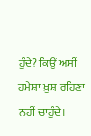ਹੁੰਦੇ? ਕਿਉਂ ਅਸੀਂ ਹਮੇਸ਼ਾ ਖ਼ੁਸ਼ ਰਹਿਣਾ ਨਹੀਂ ਚਾਹੁੰਦੇ।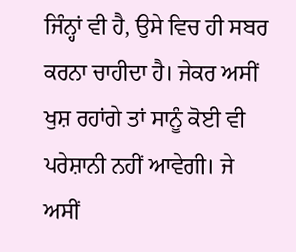ਜਿੰਨ੍ਹਾਂ ਵੀ ਹੈ, ਉਸੇ ਵਿਚ ਹੀ ਸਬਰ ਕਰਨਾ ਚਾਹੀਦਾ ਹੈ। ਜੇਕਰ ਅਸੀਂ ਖੁਸ਼ ਰਹਾਂਗੇ ਤਾਂ ਸਾਨੂੰ ਕੋਈ ਵੀ ਪਰੇਸ਼ਾਨੀ ਨਹੀਂ ਆਵੇਗੀ। ਜੇ ਅਸੀਂ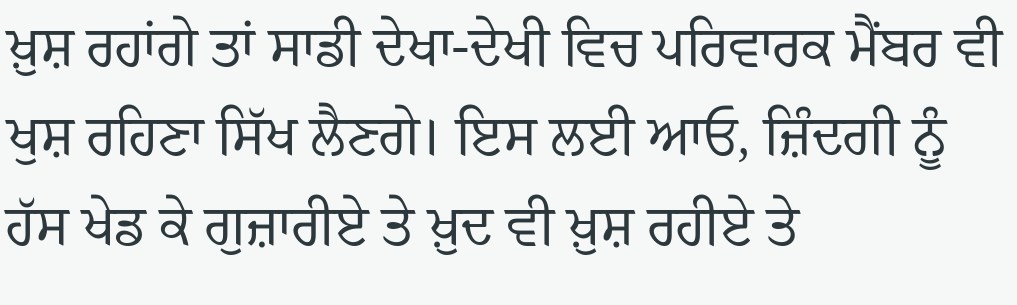ਖ਼ੁਸ਼ ਰਹਾਂਗੇ ਤਾਂ ਸਾਡੀ ਦੇਖਾ-ਦੇਖੀ ਵਿਚ ਪਰਿਵਾਰਕ ਮੈਂਬਰ ਵੀ ਖੁਸ਼ ਰਹਿਣਾ ਸਿੱਖ ਲੈਣਗੇ। ਇਸ ਲਈ ਆਓ, ਜ਼ਿੰਦਗੀ ਨੂੰ ਹੱਸ ਖੇਡ ਕੇ ਗੁਜ਼ਾਰੀਏ ਤੇ ਖ਼ੁਦ ਵੀ ਖ਼ੁਸ਼ ਰਹੀਏ ਤੇ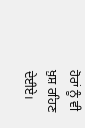ਹੋਰਾਂ ਨੂੰ ਵੀ ਖ਼ੁਸ਼ ਰਹਿਣ ਦੇਈਏ।